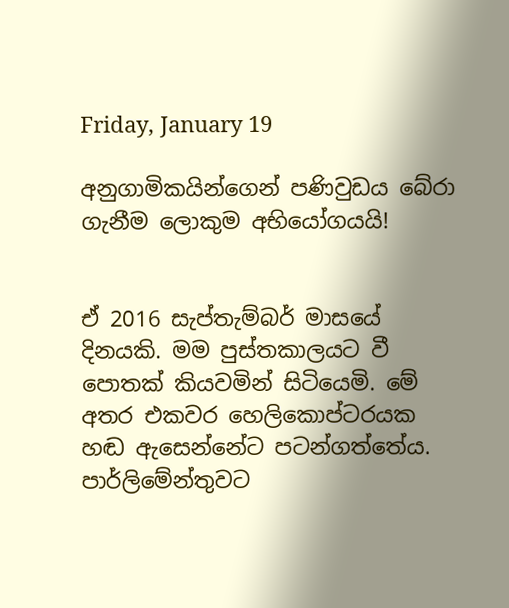Friday, January 19

අනුගාමිකයින්ගෙන් පණිවුඩය බේරා ගැනීම ලොකුම අභියෝගයයි!


ඒ 2016 සැප්තැම්බර් මාසයේ දිනයකි. මම පුස්තකාලයට වී පොතක් කියවමින් සිටියෙමි. මේ අතර එකවර හෙලිකොප්ටරයක හඬ ඇසෙන්නේට පටන්ගත්තේය. පාර්ලිමේන්තුවට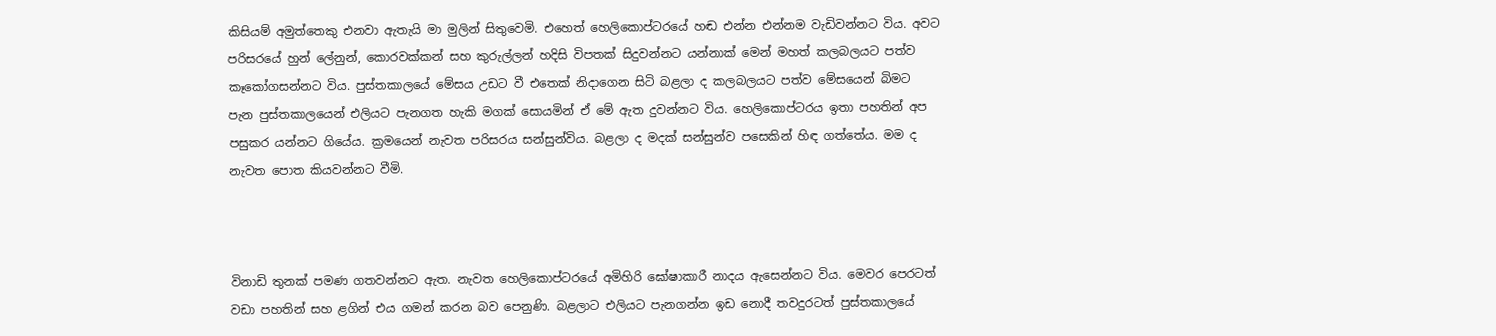කිසියම් අමුත්තෙකු එනවා ඇතැයි මා මුලින් සිතුවෙමි. එහෙත් හෙලිකොප්ටරයේ හඬ එන්න එන්නම වැඩිවන්නට විය. අවට පරිසරයේ හුන් ලේනුන්, කොරවක්කන් සහ කුරුල්ලන් හදිසි විපතක් සිදුවන්නට යන්නාක් මෙන් මහත් කලබලයට පත්ව කෑකෝගසන්නට විය. පුස්තකාලයේ මේසය උඩට වී එතෙක් නිදාගෙන සිටි බළලා ද කලබලයට පත්ව මේසයෙන් බිමට පැන පුස්තකාලයෙන් එලියට පැනගත හැකි මගක් සොයමින් ඒ මේ ඇත දුවන්නට විය. හෙලිකොප්ටරය ඉතා පහතින් අප පසුකර යන්නට ගියේය. ක්‍රමයෙන් නැවත පරිසරය සන්සුන්විය. බළලා ද මදක් සන්සුන්ව පසෙකින් හිඳ ගත්තේය. මම ද නැවත පොත කියවන්නට වීමි.



විනාඩි තුනක් පමණ ගතවන්නට ඇත. නැවත හෙලිකොප්ටරයේ අමිහිරි ඝෝෂාකාරී නාදය ඇසෙන්නට විය. මෙවර පෙරටත් වඩා පහතින් සහ ළගින් එය ගමන් කරන බව පෙනුණි. බළලාට එලියට පැනගන්න ඉඩ නොදී තවදුරටත් පුස්තකාලයේ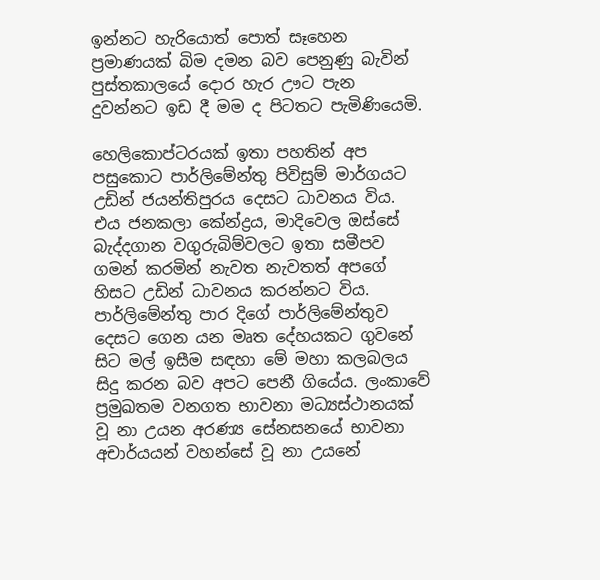ඉන්නට හැරියොත් පොත් සෑහෙන ප්‍රමාණයක් බිම දමන බව පෙනුණු බැවින් පුස්තකාලයේ දොර හැර ඌට පැන දුවන්නට ඉඩ දී මම ද පිටතට පැමිණියෙමි.

හෙලිකොප්ටරයක් ඉතා පහතින් අප පසුකොට පාර්ලිමේන්තු පිවිසුම් මාර්ගයට උඩින් ජයන්තිපුරය දෙසට ධාවනය විය. එය ජනකලා කේන්ද්‍රය, මාදිවෙල ඔස්සේ බැද්දගාන වගුරුබිම්වලට ඉතා සමීපව ගමන් කරමින් නැවත නැවතත් අපගේ හිසට උඩින් ධාවනය කරන්නට විය. පාර්ලිමේන්තු පාර දිගේ පාර්ලිමේන්තුව දෙසට ගෙන යන මෘත දේහයකට ගුවනේ සිට මල් ඉසීම සඳහා මේ මහා කලබලය සිදු කරන බව අපට පෙනී ගියේය. ලංකාවේ ප්‍රමුඛතම වනගත භාවනා මධ්‍යස්ථානයක් වූ නා උයන අරණ්‍ය සේනසනයේ භාවනා අචාර්යයන් වහන්සේ වූ නා උයනේ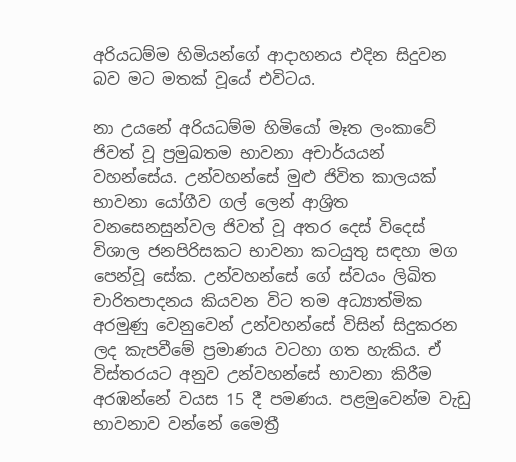අරියධම්ම හිමියන්ගේ ආදාහනය එදින සිදුවන බව මට මතක් වූයේ එවිටය.

නා උයනේ අරියධම්ම හිමියෝ මෑත ලංකාවේ ජිවත් වූ ප්‍රමුඛතම භාවනා අචාර්යයන් වහන්සේය. උන්වහන්සේ මුළු ජිවිත කාලයක් භාවනා යෝගීව ගල් ලෙන් ආශ්‍රිත වනසෙනසුන්වල ජිවත් වූ අතර දෙස් විදෙස් විශාල ජනපිරිසකට භාවනා කටයුතු සඳහා මග පෙන්වූ සේක. උන්වහන්සේ ගේ ස්වයං ලිඛිත චාරිතපාදනය කියවන විට තම අධ්‍යාත්මික අරමුණු වෙනුවෙන් උන්වහන්සේ විසින් සිදුකරන ලද කැපවීමේ ප්‍රමාණය වටහා ගත හැකිය. ඒ විස්තරයට අනුව උන්වහන්සේ භාවනා කිරීම අරඹන්නේ වයස 15 දී පමණය. පළමුවෙන්ම වැඩු භාවනාව වන්නේ මෛත්‍රී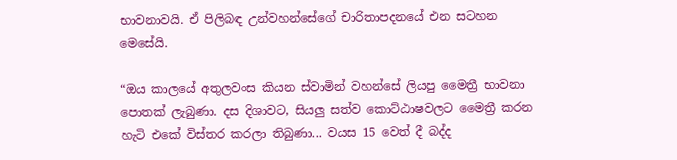භාවනාවයි. ඒ පිලිබඳ උන්වහන්සේගේ චාරිතාපදනයේ එන සටහන මෙසේයි.

“ඔය කාලයේ අතුලවංස කියන ස්වාමින් වහන්සේ ලියපු මෛත්‍රී භාවනා පොතක් ලැබුණා. දස දිශාවට, සියලු සත්ව කොට්ඨාෂවලට මෛත්‍රී කරන හැටි එකේ විස්තර කරලා තිබුණා... වයස 15 වෙත් දී බද්ද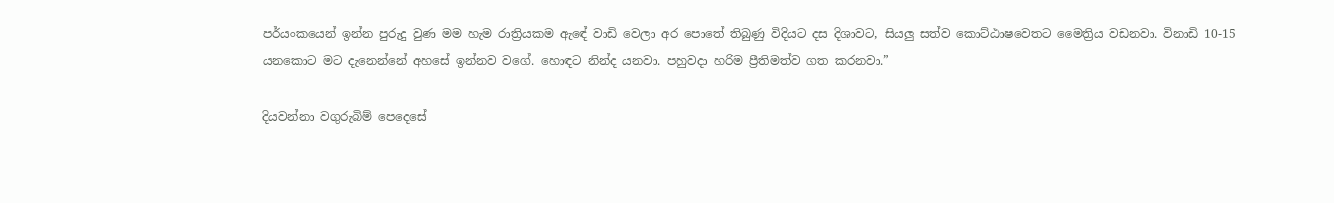පර්යංකයෙන් ඉන්න පුරුදු වුණ මම හැම රාත්‍රියකම ඇඳේ වාඩි වෙලා අර පොතේ තිබුණු විදියට දස දිශාවට, සියලු සත්ව කොට්ඨාෂවෙතට මෛත්‍රිය වඩනවා. විනාඩි 10-15 යනකොට මට දැනෙන්නේ අහසේ ඉන්නව වගේ. හොඳට නින්ද යනවා. පහුවදා හරිම ප්‍රීතිමත්ව ගත කරනවා.”

දියවන්නා වගුරුබිම් පෙදෙසේ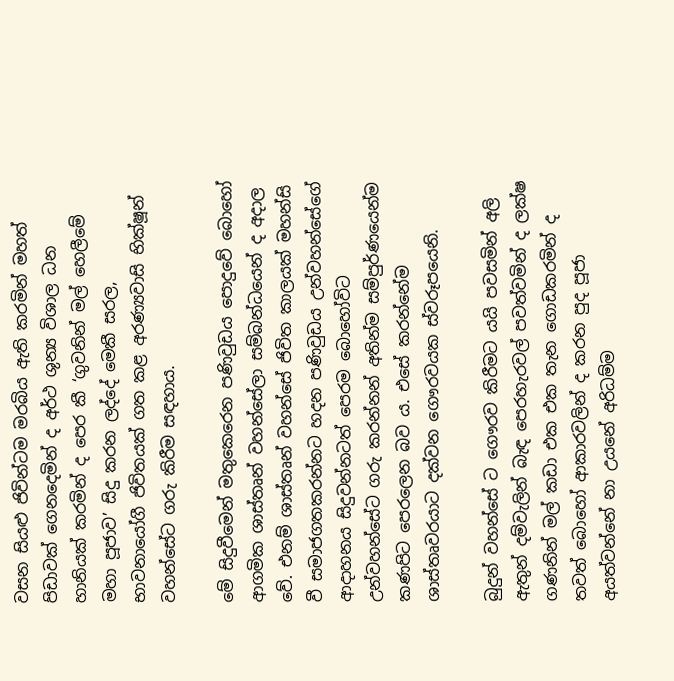වසන සියළු ජිවින්ටම මරබිය ඇති කරමින් මහත් පිඩාවක් ගෙනදෙමින් ද අර්ථ ශුන්‍ය විශාල ධන හානියක් කරමින් ද පෙර කී ‘ගුවනින් මල් හෙලීමේ මහා පූජාව’ සිදු කරන ලද්දේ මෙකී සරල, භාවනායෝගී ජිවිතයක් ගත කළ අරණ්‍යවාසි භික්ෂූන් වහන්සේට ගරු කිරීම සඳහාය.

මේ සිදුවීමෙන් මතුකෙරෙන පණිවුඩය පොදුවේ බොහෝ ආගමික ශාස්තෘන් වහන්සේලා සම්බන්ධයෙන් ද අදාල වේ. එනම් ශාස්තෘන් වහන්සේ ජිවිත කාලයක් මහන්සි වී සමාජගතකරන්නට හදන පණිවුඩය උන්වහන්සේගේ ආදාහනය සිදුවන්නටත් පෙරම බොහෝවිට උන්වහන්සේට ගරු කරන්නන් අතින්ම සම්පුර්ණයෙන්ම කණපිට පෙරලෙන බව ය. එසේ කරන්නේම ශාස්තෘවරයාට දක්වන ගෞරවයක ස්වරූපයෙනි.

බුදුන් වහන්සේ ට ගෞරව කිරීමට යයි පවසමින් අලි ඇතුන් දම්වැලින් බැඳ පෙරහැරවල් පවත්වමින් ද ලක්ෂ ගණනින් මල් කඩා එක එක තැන ගොඩකරමින් ද තවත් බොහෝ ආකාරවලින් ද කරන පුද පූජා අයත්වන්නේ නා උයනේ අරිධම්ම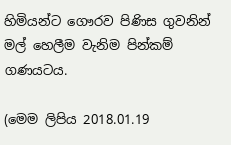හිමියන්ට ගෞරව පිණිස ගුවනින් මල් හෙලීම වැනිම පින්කම් ගණයටය.

(මෙම ලිපිය 2018.01.19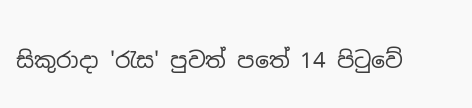සිකුරාදා 'රැස' පුවත් පතේ 14 පිටුවේ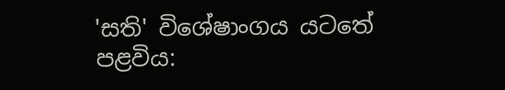'සති' විශේෂාංගය යටතේ පළවිය: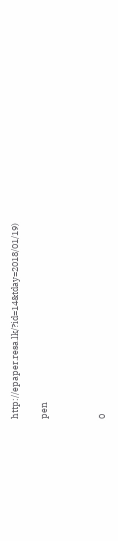http://epaper.resa.lk/?id=14&tday=2018/01/19)

pen



0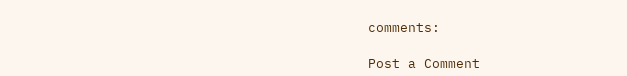comments:

Post a Comment